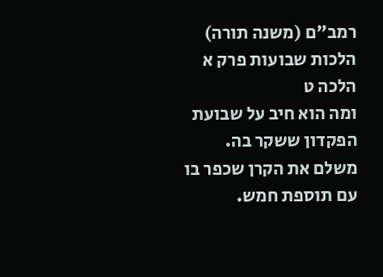רמב"ם (משנה תורה) הלכות שבועות פרק א הלכה ט
ומה הוא חיב על שבועת הפקדון ששקר בה. משלם את הקרן שכפר בו עם תוספת חמש.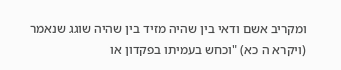ומקריב אשם ודאי בין שהיה מזיד בין שהיה שוגג שנאמר (ויקרא ה כא) "וכחש בעמיתו בפקדון או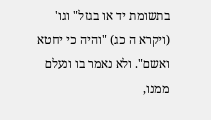בתשומת יד או בגזל" וגו' (ויקרא ה כג) "והיה כי יחטא ואשם". ולא נאמר בו ונעלם ממנו,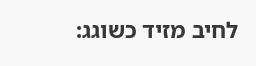לחיב מזיד כשוגג: